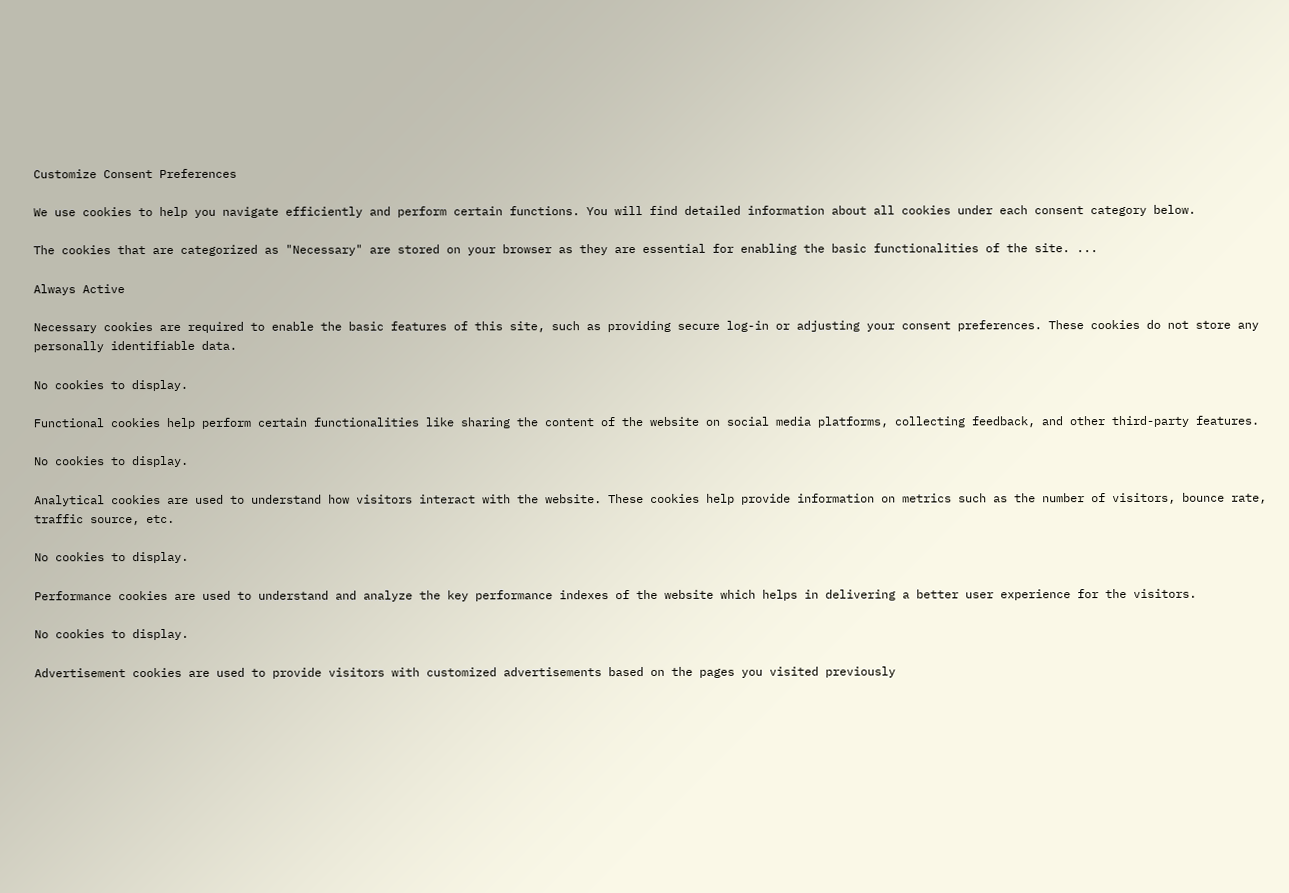Customize Consent Preferences

We use cookies to help you navigate efficiently and perform certain functions. You will find detailed information about all cookies under each consent category below.

The cookies that are categorized as "Necessary" are stored on your browser as they are essential for enabling the basic functionalities of the site. ...

Always Active

Necessary cookies are required to enable the basic features of this site, such as providing secure log-in or adjusting your consent preferences. These cookies do not store any personally identifiable data.

No cookies to display.

Functional cookies help perform certain functionalities like sharing the content of the website on social media platforms, collecting feedback, and other third-party features.

No cookies to display.

Analytical cookies are used to understand how visitors interact with the website. These cookies help provide information on metrics such as the number of visitors, bounce rate, traffic source, etc.

No cookies to display.

Performance cookies are used to understand and analyze the key performance indexes of the website which helps in delivering a better user experience for the visitors.

No cookies to display.

Advertisement cookies are used to provide visitors with customized advertisements based on the pages you visited previously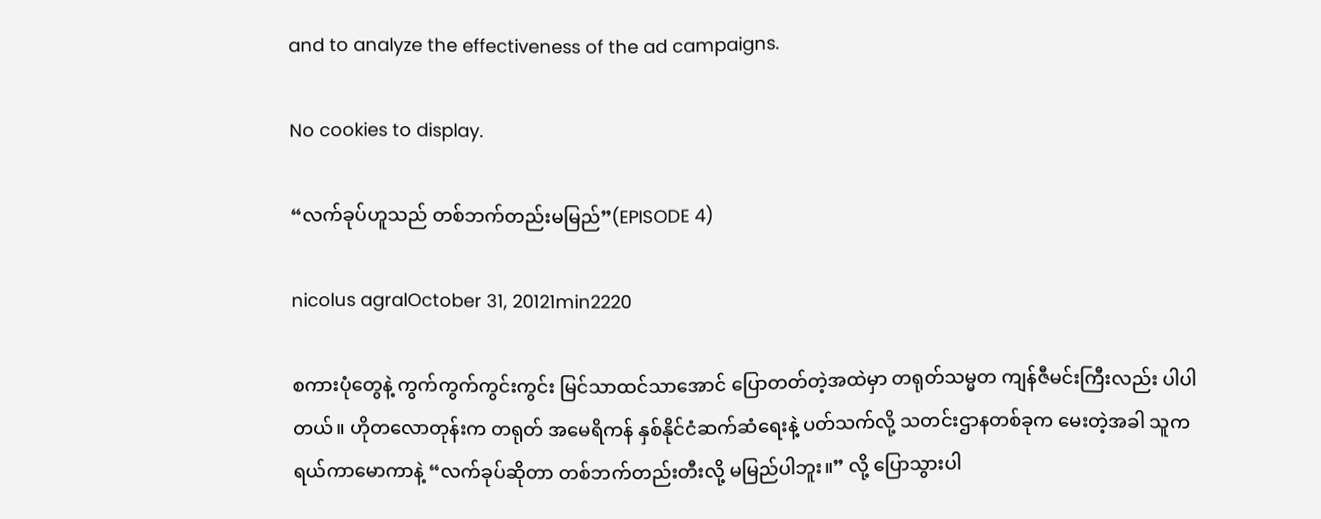and to analyze the effectiveness of the ad campaigns.

No cookies to display.

“လက်ခုပ်ဟူသည် တစ်ဘက်တည်းမမြည်”(EPISODE 4)

nicolus agralOctober 31, 20121min2220

စကားပုံတွေနဲ့ ကွက်ကွက်ကွင်းကွင်း မြင်သာထင်သာအောင် ပြောတတ်တဲ့အထဲမှာ တရုတ်သမ္မတ ကျန်ဇီမင်းကြီးလည်း ပါပါတယ်။ ဟိုတလောတုန်းက တရုတ် အမေရိကန် နှစ်နိုင်ငံဆက်ဆံရေးနဲ့ ပတ်သက်လို့ သတင်းဌာနတစ်ခုက မေးတဲ့အခါ သူက ရယ်ကာမောကာနဲ့ “လက်ခုပ်ဆိုတာ တစ်ဘက်တည်းတီးလို့ မမြည်ပါဘူး။” လို့ ပြောသွားပါ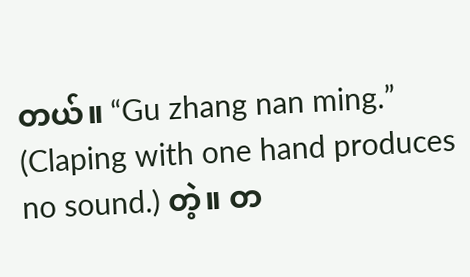တယ်။ “Gu zhang nan ming.” (Claping with one hand produces no sound.) တဲ့။ တ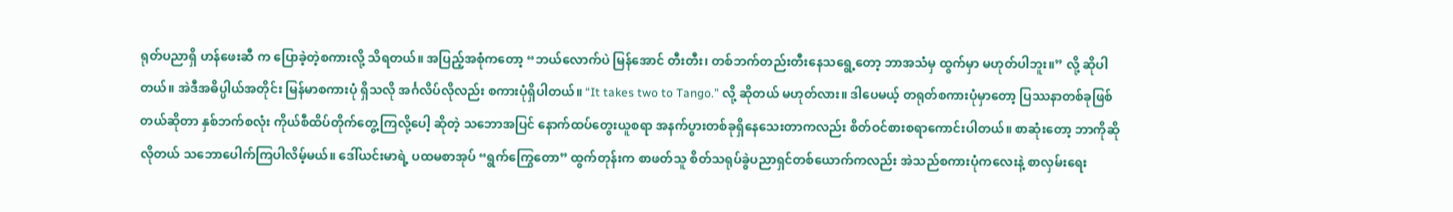ရုတ်ပညာရှိ ဟန်ဖေးဆီ က ပြောခဲ့တဲ့စကားလို့ သိရတယ်။ အပြည့်အစုံကတော့ “ဘယ်လောက်ပဲ မြန်အောင် တီးတီး၊ တစ်ဘက်တည်းတီးနေသရွေ့တော့ ဘာအသံမှ ထွက်မှာ မဟုတ်ပါဘူး။” လို့ ဆိုပါတယ်။ အဲဒီအဓိပ္ပါယ်အတိုင်း မြန်မာစကားပုံ ရှိသလို အင်္ဂလိပ်လိုလည်း စကားပုံရှိပါတယ်။ “It takes two to Tango.” လို့ ဆိုတယ် မဟုတ်လား။ ဒါပေမယ့် တရုတ်စကားပုံမှာတော့ ပြဿနာတစ်ခုဖြစ်တယ်ဆိုတာ နှစ်ဘက်စလုံး ကိုယ်စီထိပ်တိုက်တွေ့ကြလို့ပေါ့ ဆိုတဲ့ သဘောအပြင် နောက်ထပ်တွေးယူစရာ အနက်ပွားတစ်ခုရှိနေသေးတာကလည်း စိတ်ဝင်စားစရာကောင်းပါတယ်။ စာဆုံးတော့ ဘာကိုဆိုလိုတယ် သဘောပေါက်ကြပါလိမ့်မယ်။ ဒေါ်ယင်းမာရဲ့ ပထမစာအုပ် “ရွက်ကြွေတော” ထွက်တုန်းက စာဖတ်သူ စိတ်သရုပ်ခွဲပညာရှင်တစ်ယောက်ကလည်း အဲသည်စကားပုံကလေးနဲ့ စာလှမ်းရေး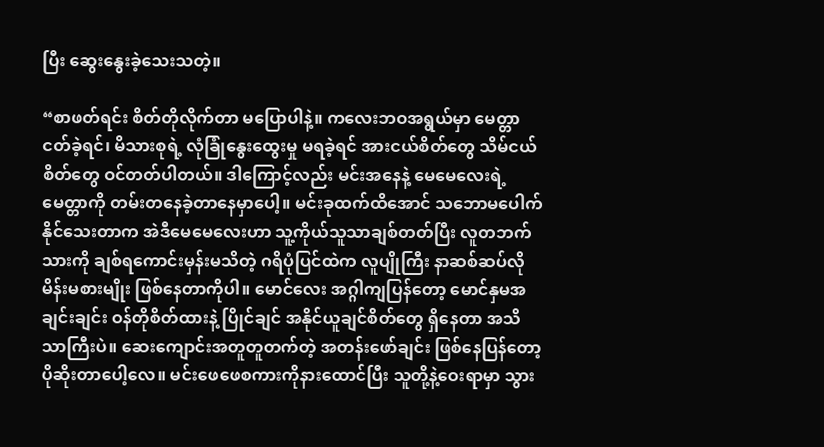ပြီး ဆွေးနွေးခဲ့သေးသတဲ့။

“စာဖတ်ရင်း စိတ်တိုလိုက်တာ မပြောပါနဲ့။ ကလေးဘဝအရွယ်မှာ မေတ္တာငတ်ခဲ့ရင်၊ မိသားစုရဲ့ လုံခြုံနွေးထွေးမှု မရခဲ့ရင် အားငယ်စိတ်တွေ သိမ်ငယ်စိတ်တွေ ဝင်တတ်ပါတယ်။ ဒါကြောင့်လည်း မင်းအနေနဲ့ မေမေလေးရဲ့ မေတ္တာကို တမ်းတနေခဲ့တာနေမှာပေါ့။ မင်းခုထက်ထိအောင် သဘောမပေါက်နိုင်သေးတာက အဲဒီမေမေလေးဟာ သူ့ကိုယ်သူသာချစ်တတ်ပြီး လူတဘက်သားကို ချစ်ရကောင်းမှန်းမသိတဲ့ ဂရိပုံပြင်ထဲက လူပျိုကြီး နာဆစ်ဆပ်လို မိန်းမစားမျိုး ဖြစ်နေတာကိုပါ။ မောင်လေး အဂ္ဂါကျပြန်တော့ မောင်နှမအချင်းချင်း ဝန်တိုစိတ်ထားနဲ့ ပြိုင်ချင် အနိုင်ယူချင်စိတ်တွေ ရှိနေတာ အသိသာကြီးပဲ။ ဆေးကျောင်းအတူတူတက်တဲ့ အတန်းဖော်ချင်း ဖြစ်နေပြန်တော့ ပိုဆိုးတာပေါ့လေ။ မင်းဖေဖေစကားကိုနားထောင်ပြီး သူတို့နဲ့ဝေးရာမှာ သွား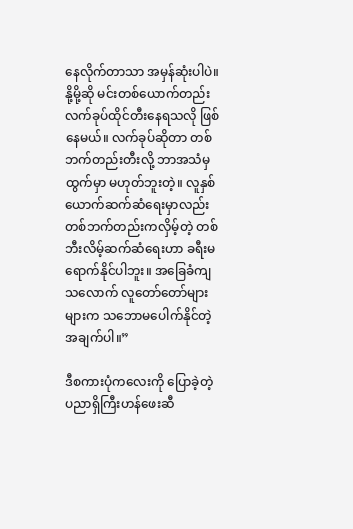နေလိုက်တာသာ အမှန်ဆုံးပါပဲ။ နို့မို့ဆို မင်းတစ်ယောက်တည်း လက်ခုပ်ထိုင်တီးနေရသလို ဖြစ်နေမယ်။ လက်ခုပ်ဆိုတာ တစ်ဘက်တည်းတီးလို့ ဘာအသံမှထွက်မှာ မဟုတ်ဘူးတဲ့။ လူနှစ်ယောက်ဆက်ဆံရေးမှာလည်း တစ်ဘက်တည်းကလှိမ့်တဲ့ တစ်ဘီးလိမ့်ဆက်ဆံရေးဟာ ခရီးမရောက်နိုင်ပါဘူး။ အခြေခံကျသလောက် လူတော်တော်များများက သဘောမပေါက်နိုင်တဲ့ အချက်ပါ။”

ဒီစကားပုံကလေးကို ပြောခဲ့တဲ့ ပညာရှိကြီးဟန်ဖေးဆီ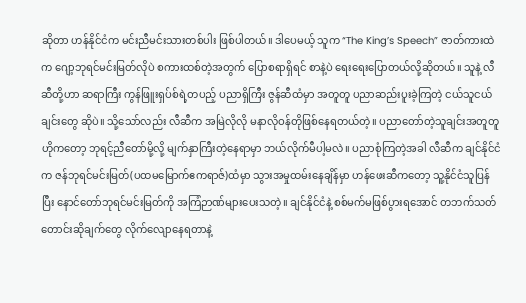ဆိုတာ ဟန်နိုင်ငံက မင်းညီမင်းသားတစ်ပါး ဖြစ်ပါတယ်။ ဒါပေမယ့် သူက “The King’s Speech” ဇာတ်ကားထဲက ဂျော့ဘုရင်မင်းမြတ်လိုပဲ စကားထစ်တဲ့အတွက် ပြောစရာရှိရင် စာနဲ့ပဲ ရေးရေးပြောတယ်လို့ဆိုတယ်။ သူနဲ့ လီဆီတို့ဟာ ဆရာကြီး ကွန်ဖြူးရှပ်စ်ရဲ့တပည့် ပညာရှိကြီး ဇွန်ဆီထံမှာ အတူတူ ပညာဆည်းပူးခဲ့ကြတဲ့ ငယ်သူငယ်ချင်းတွေ ဆိုပဲ။ သို့သော်လည်း လီဆီက အမြဲလိုလို မနာလိုဝန်တိုဖြစ်နေရတယ်တဲ့။ ပညာတော်တဲ့သူချင်းအတူတူ ဟိုကတော့ ဘုရင့်ညီတော်မို့လို့ မျက်နှာကြီးတဲ့နေရာမှာ ဘယ်လိုက်မီပါ့မလဲ။ ပညာစုံကြတဲ့အခါ လီဆီက ချင်နိုင်ငံက ဇန်ဘုရင်မင်းမြတ်(ပထမမြောက်ဧကရာဇ်)ထံမှာ သွားအမှုထမ်းနေချိန်မှာ ဟန်ဖေးဆီကတော့ သူ့နိုင်ငံသူပြန်ပြီး နောင်တော်ဘုရင်မင်းမြတ်ကို အကြံဉာဏ်များပေးသတဲ့။ ချင်နိုင်ငံနဲ့ စစ်မက်မဖြစ်ပွားရအောင် တဘက်သတ်တောင်းဆိုချက်တွေ လိုက်လျောနေရတာနဲ့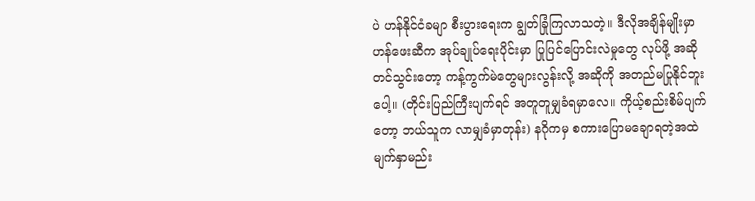ပဲ ဟန်နိုင်ငံခမျာ စီးပွားရေးက ချွတ်ခြုံကြလာသတဲ့။ ဒီလိုအချိန်မျိုးမှာ ဟန်ဖေးဆီက အုပ်ချုပ်ရေးပိုင်းမှာ ပြုပြင်ပြောင်းလဲမှုတွေ လုပ်ဖို့ အဆိုတင်သွင်းတော့ ကန့်ကွက်မဲတွေများလွန်းလို့ အဆိုကို အတည်မပြုနိုင်ဘူးပေါ့။ (တိုင်းပြည်ကြီးပျက်ရင် အတူတူမျှခံရမှာလေ။ ကိုယ့်စည်းစိမ်ပျက်တော့ ဘယ်သူက လာမျှခံမှာတုန်း) နဂိုကမှ စကားပြောမချောရတဲ့အထဲ မျက်နှာမည်း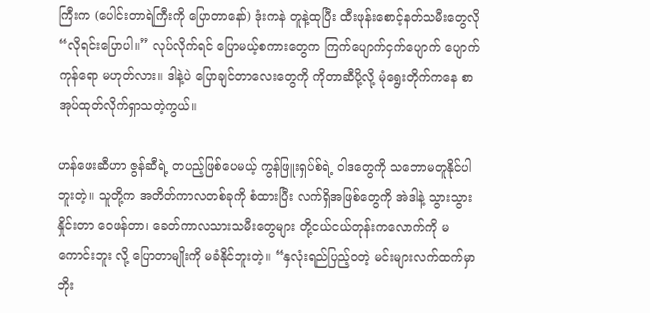ကြီးက (ပေါင်းတာရဲကြီးကို ပြောတာနော်) ဒုံးကနဲ တူနဲ့ထုပြီး ထီးဖုန်းစောင့်နတ်သမီးတွေလို “လိုရင်းပြောပါ။” လုပ်လိုက်ရင် ပြောမယ့်စကားတွေက ကြက်ပျောက်ငှက်ပျောက် ပျောက်ကုန်ရော မဟုတ်လား။ ဒါနဲ့ပဲ ပြောချင်တာလေးတွေကို ကိုတာဆီပို့လို့ မုံရွေးတိုက်ကနေ စာအုပ်ထုတ်လိုက်ရှာသတဲ့ကွယ်။

ဟန်ဖေးဆီဟာ ဇွန်ဆီရဲ့ တပည့်ဖြစ်ပေမယ့် ကွန်ဖြူးရှပ်စ်ရဲ့ ဝါဒတွေကို သဘောမတူနိုင်ပါဘူးတဲ့။ သူတို့က အတိတ်ကာလတစ်ခုကို စံထားပြီး လက်ရှိအဖြစ်တွေကို အဲဒါနဲ့ သွားသွားနှိုင်းတာ ဝေဖန်တာ၊ ခေတ်ကာလသားသမီးတွေများ တို့ငယ်ငယ်တုန်းကလောက်ကို မကောင်းဘူး လို့ ပြောတာမျိုးကို မခံနိုင်ဘူးတဲ့။ “နှလုံးရည်ပြည့်ဝတဲ့ မင်းများလက်ထက်မှာ ဘိုး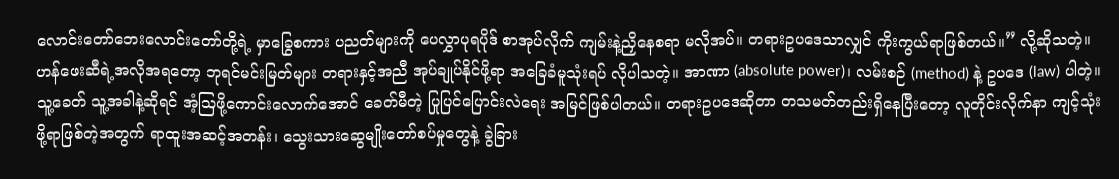လောင်းတော်ဘေးလောင်းတော်တို့ရဲ့ မှာခြွေစကား ပညတ်များကို ပေလွှာပုရပိုဒ် စာအုပ်လိုက် ကျမ်းနဲ့ညှိနေစရာ မလိုအပ်။ တရားဥပဒေသာလျှင် ကိုးကွယ်ရာဖြစ်တယ်။” လို့ဆိုသတဲ့။ ဟန်ဖေးဆီရဲ့အလိုအရတော့ ဘုရင်မင်းမြတ်များ တရားနှင့်အညီ အုပ်ချုပ်နိုင်ဖို့ရာ အခြေခံမူသုံးရပ် လိုပါသတဲ့။ အာဏာ (absolute power)၊ လမ်းစဉ် (method) နဲ့ ဥပဒေ (law) ပါတဲ့။ သူ့ခေတ် သူ့အခါနဲ့ဆိုရင် အံ့ဩဖို့ကောင်းလောက်အောင် ခေတ်မီတဲ့ ပြုပြင်ပြောင်းလဲရေး အမြင်ဖြစ်ပါတယ်။ တရားဥပဒေဆိုတာ တသမတ်တည်းရှိနေပြီးတော့ လူတိုင်းလိုက်နာ ကျင့်သုံးဖို့ရာဖြစ်တဲ့အတွက် ရာထူးအဆင့်အတန်း၊ သွေးသားဆွေမျိုးတော်စပ်မှုတွေနဲ့ ခွဲခြား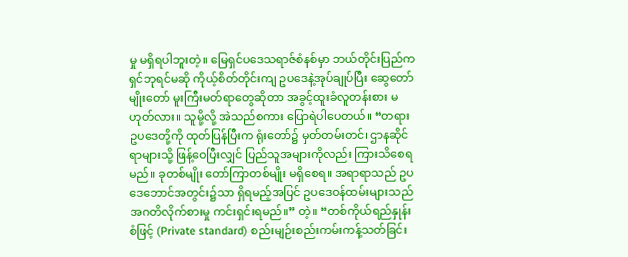မှု မရှိရပါဘူးတဲ့။ မြေရှင်ပဒေသရာဇ်စံနစ်မှာ ဘယ်တိုင်းပြည်က ရှင်ဘုရင်မဆို ကိုယ့်စိတ်တိုင်းကျ ဥပဒေနဲ့အုပ်ချုပ်ပြီး ဆွေတော်မျိုးတော် မူးကြီးမတ်ရာတွေဆိုတာ အခွင့်ထူးခံလူတန်းစား မဟုတ်လား။ သူမို့လို့ အဲသည်စကား ပြောရဲပါပေတယ်။ “တရားဥပဒေတို့ကို ထုတ်ပြန်ပြီးက ရုံးတော်၌ မှတ်တမ်းတင်၊ ဌာနဆိုင်ရာများသို့ ဖြန့်ဝေပြီးလျှင် ပြည်သူအများကိုလည်း ကြားသိစေရမည်။ ခုတစ်မျိုး တော်ကြာတစ်မျိုး မရှိစေရ။ အရာရာသည် ဥပဒေဘောင်အတွင်း၌သာ ရှိရမည့်အပြင် ဥပဒေဝန်ထမ်းများသည် အဂတိလိုက်စားမှု ကင်းရှင်းရမည်။” တဲ့။ “တစ်ကိုယ်ရည်နှုန်းစံဖြင့် (Private standard) စည်းမျဉ်းစည်းကမ်းကန့်သတ်ခြင်း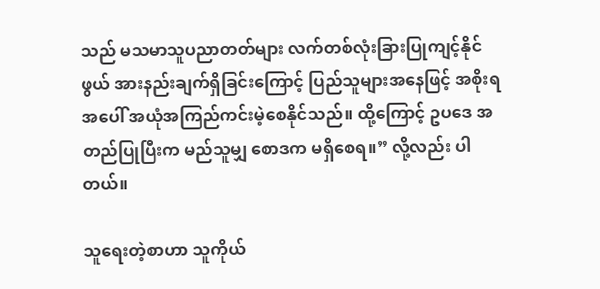သည် မသမာသူပညာတတ်များ လက်တစ်လုံးခြားပြုကျင့်နိုင်ဖွယ် အားနည်းချက်ရှိခြင်းကြောင့် ပြည်သူများအနေဖြင့် အစိုးရအပေါ် အယုံအကြည်ကင်းမဲ့စေနိုင်သည်။ ထို့ကြောင့် ဥပဒေ အတည်ပြုပြီးက မည်သူမျှ စောဒက မရှိစေရ။” လို့လည်း ပါတယ်။

သူရေးတဲ့စာဟာ သူကိုယ်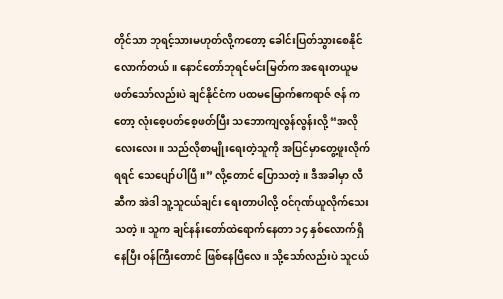တိုင်သာ ဘုရင့်သားမဟုတ်လို့ကတော့ ခေါင်းပြတ်သွားစေနိုင်လောက်တယ်။ နောင်တော်ဘုရင်မင်းမြတ်က အရေးတယူမဖတ်သော်လည်းပဲ ချင်နိုင်ငံက ပထမမြောက်ဧကရာဇ် ဇန် ကတော့ လုံးစေ့ပတ်စေ့ဖတ်ပြီး သဘောကျလွန်လွန်းလို့ “အလိုလေးလေး။ သည်လိုစာမျိုးရေးတဲ့သူကို အပြင်မှာတွေ့ဖူးလိုက်ရရင် သေပျော်ပါပြီ။” လို့တောင် ပြောသတဲ့။ ဒီအခါမှာ လီဆီက အဲဒါ သူ့သူငယ်ချင်း ရေးတာပါလို့ ဝင်ဂုဏ်ယူလိုက်သေးသတဲ့။ သူက ချင်နန်းတော်ထဲရောက်နေတာ ၁၄ နှစ်လောက်ရှိနေပြီး ဝန်ကြီးတောင် ဖြစ်နေပြီလေ။ သို့သော်လည်းပဲ သူငယ်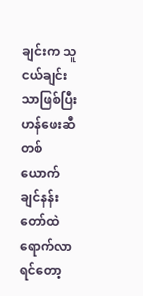ချင်းက သူငယ်ချင်းသာဖြစ်ပြီး ဟန်ဖေးဆီတစ်ယောက် ချင်နန်းတော်ထဲရောက်လာရင်တော့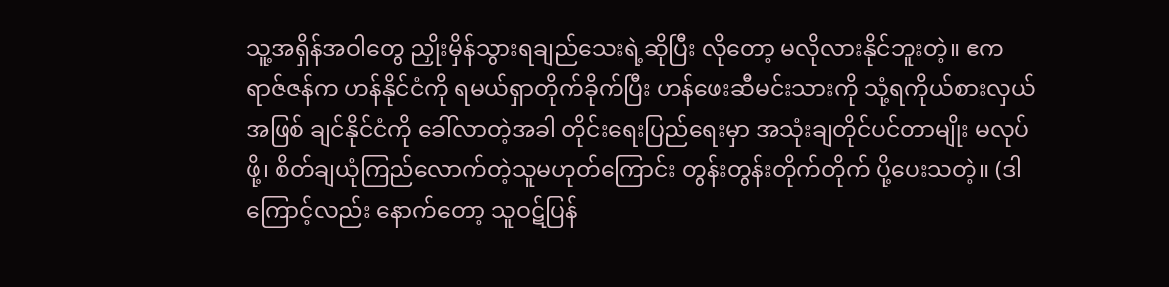သူ့အရှိန်အဝါတွေ ညှိုးမှိန်သွားရချည်သေးရဲ့ဆိုပြီး လိုတော့ မလိုလားနိုင်ဘူးတဲ့။ ဧကရာဇ်ဇန်က ဟန်နိုင်ငံကို ရမယ်ရှာတိုက်ခိုက်ပြီး ဟန်ဖေးဆီမင်းသားကို သုံ့ရကိုယ်စားလှယ်အဖြစ် ချင်နိုင်ငံကို ခေါ်လာတဲ့အခါ တိုင်းရေးပြည်ရေးမှာ အသုံးချတိုင်ပင်တာမျိုး မလုပ်ဖို့၊ စိတ်ချယုံကြည်လောက်တဲ့သူမဟုတ်ကြောင်း တွန်းတွန်းတိုက်တိုက် ပို့ပေးသတဲ့။ (ဒါကြောင့်လည်း နောက်တော့ သူဝဋ်ပြန်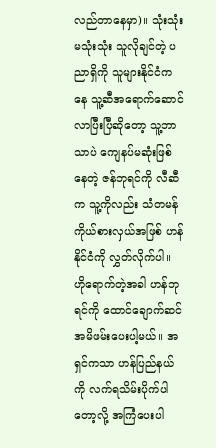လည်တာနေမှာ)။ သုံးသုံးမသုံးသုံး သူလိုချင်တဲ့ ပညာရှိကို သူများနိုင်ငံကနေ သူ့ဆီအရောက်ဆောင်လာပြီးပြီဆိုတော့ သူ့ဘာသာပဲ ကျေနပ်မဆုံးဖြစ်နေတဲ့ ဇန်ဘုရင်ကို လီဆီက သူ့ကိုလည်း သံတမန်ကိုယ်စားလှယ်အဖြစ် ဟန်နိုင်ငံကို လွှတ်လိုက်ပါ။ ဟိုရောက်တဲ့အခါ ဟန်ဘုရင်ကို ထောင်ချောက်ဆင် အမိဖမ်းပေးပါ့မယ်။ အရှင်ကသာ ဟန်ပြည်နယ်ကို လက်ရသိမ်းပိုက်ပါတော့လို့ အကြံပေးပါ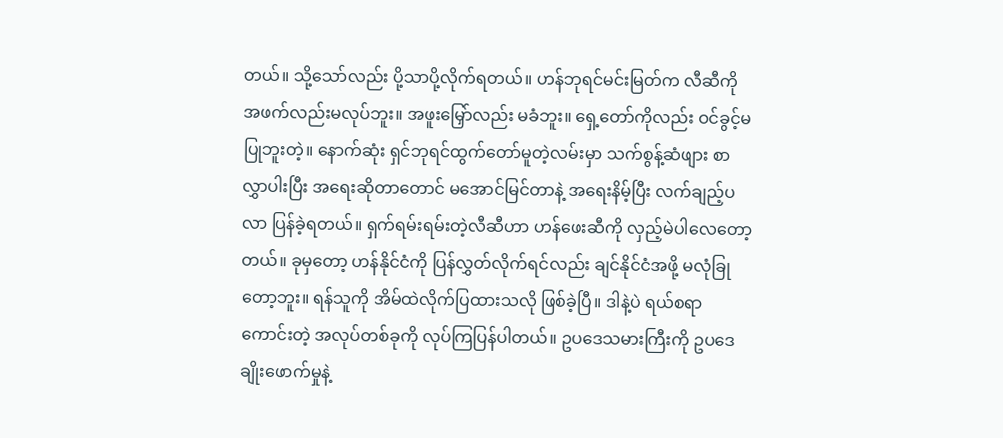တယ်။ သို့သော်လည်း ပို့သာပို့လိုက်ရတယ်။ ဟန်ဘုရင်မင်းမြတ်က လီဆီကို အဖက်လည်းမလုပ်ဘူး။ အဖူးမြှော်လည်း မခံဘူး။ ရှေ့တော်ကိုလည်း ဝင်ခွင့်မပြုဘူးတဲ့။ နောက်ဆုံး ရှင်ဘုရင်ထွက်တော်မူတဲ့လမ်းမှာ သက်စွန့်ဆံဖျား စာလွှာပါးပြီး အရေးဆိုတာတောင် မအောင်မြင်တာနဲ့ အရေးနိမ့်ပြီး လက်ချည့်ပလာ ပြန်ခဲ့ရတယ်။ ရှက်ရမ်းရမ်းတဲ့လီဆီဟာ ဟန်ဖေးဆီကို လှည့်မဲပါလေတော့တယ်။ ခုမှတော့ ဟန်နိုင်ငံကို ပြန်လွှတ်လိုက်ရင်လည်း ချင်နိုင်ငံအဖို့ မလုံခြုတော့ဘူး။ ရန်သူကို အိမ်ထဲလိုက်ပြထားသလို ဖြစ်ခဲ့ပြီ။ ဒါနဲ့ပဲ ရယ်စရာကောင်းတဲ့ အလုပ်တစ်ခုကို လုပ်ကြပြန်ပါတယ်။ ဥပဒေသမားကြီးကို ဥပဒေချိုးဖောက်မှုနဲ့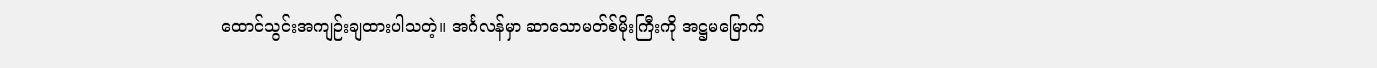ထောင်သွင်းအကျဉ်းချထားပါသတဲ့။ အင်္ဂလန်မှာ ဆာသောမတ်စ်မိုးကြီးကို အဋ္ဌမမြောက်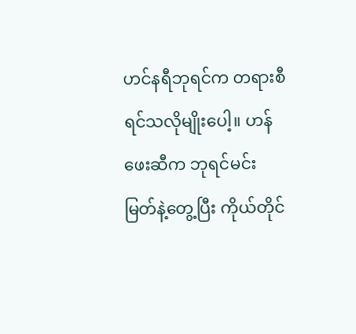ဟင်နရီဘုရင်က တရားစီရင်သလိုမျိုးပေါ့။ ဟန်ဖေးဆီက ဘုရင်မင်းမြတ်နဲ့တွေ့ပြီး ကိုယ်တိုင်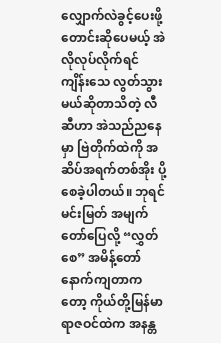လျှောက်လဲခွင့်ပေးဖို့ တောင်းဆိုပေမယ့် အဲလိုလုပ်လိုက်ရင် ကျိန်းသေ လွတ်သွားမယ်ဆိုတာသိတဲ့ လီဆီဟာ အဲသည်ညနေမှာ ဗြဲတိုက်ထဲကို အဆိပ်အရက်တစ်အိုး ပို့စေခဲ့ပါတယ်။ ဘုရင်မင်းမြတ် အမျက်တော်ပြေလို့ “လွှတ်စေ” အမိန့်တော် နောက်ကျတာကတော့ ကိုယ်တို့မြန်မာရာဇဝင်ထဲက အနန္တ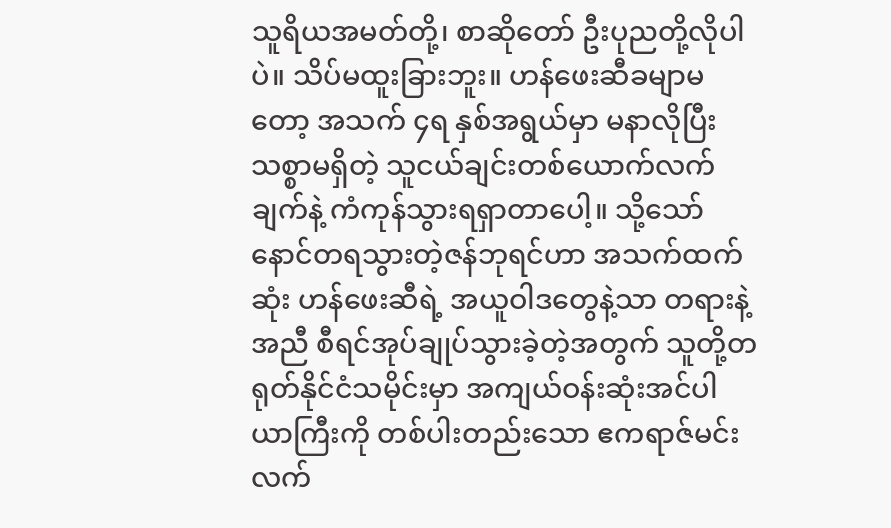သူရိယအမတ်တို့၊ စာဆိုတော် ဦးပုညတို့လိုပါပဲ။ သိပ်မထူးခြားဘူး။ ဟန်ဖေးဆီခမျာမတော့ အသက် ၄ရ နှစ်အရွယ်မှာ မနာလိုပြီး သစ္စာမရှိတဲ့ သူငယ်ချင်းတစ်ယောက်လက်ချက်နဲ့ ကံကုန်သွားရရှာတာပေါ့။ သို့သော် နောင်တရသွားတဲ့ဇန်ဘုရင်ဟာ အသက်ထက်ဆုံး ဟန်ဖေးဆီရဲ့ အယူဝါဒတွေနဲ့သာ တရားနဲ့အညီ စီရင်အုပ်ချုပ်သွားခဲ့တဲ့အတွက် သူတို့တရုတ်နိုင်ငံသမိုင်းမှာ အကျယ်ဝန်းဆုံးအင်ပါယာကြီးကို တစ်ပါးတည်းသော ဧကရာဇ်မင်းလက်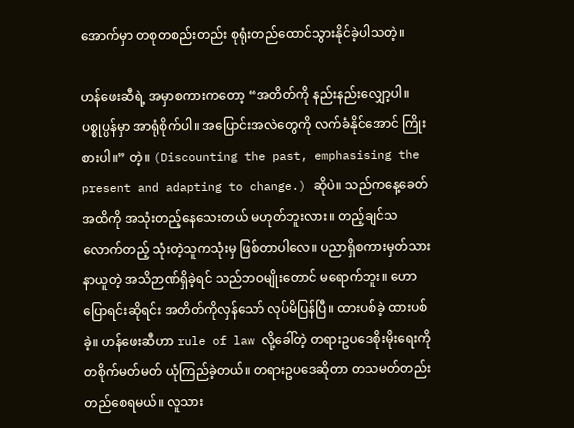အောက်မှာ တစုတစည်းတည်း စုရုံးတည်ထောင်သွားနိုင်ခဲ့ပါသတဲ့။

ဟန်ဖေးဆီရဲ့ အမှာစကားကတော့ “အတိတ်ကို နည်းနည်းလျှော့ပါ။ ပစ္စုပ္ပန်မှာ အာရုံစိုက်ပါ။ အပြောင်းအလဲတွေကို လက်ခံနိုင်အောင် ကြိုးစားပါ။” တဲ့။ (Discounting the past, emphasising the present and adapting to change.) ဆိုပဲ။ သည်ကနေ့ခေတ်အထိကို အသုံးတည့်နေသေးတယ် မဟုတ်ဘူးလား။ တည့်ချင်သလောက်တည့် သုံးတဲ့သူကသုံးမှ ဖြစ်တာပါလေ။ ပညာရှိစကားမှတ်သားနာယူတဲ့ အသိဉာဏ်ရှိခဲ့ရင် သည်ဘဝမျိုးတောင် မရောက်ဘူး။ ဟော ပြောရင်းဆိုရင်း အတိတ်ကိုလှန်သော် လုပ်မိပြန်ပြီ။ ထားပစ်ခဲ့ ထားပစ်ခဲ့။ ဟန်ဖေးဆီဟာ rule of law လို့ခေါ်တဲ့ တရားဥပဒေစိုးမိုးရေးကို တစိုက်မတ်မတ် ယုံကြည်ခဲ့တယ်။ တရားဥပဒေဆိုတာ တသမတ်တည်းတည်စေရမယ်။ လူသား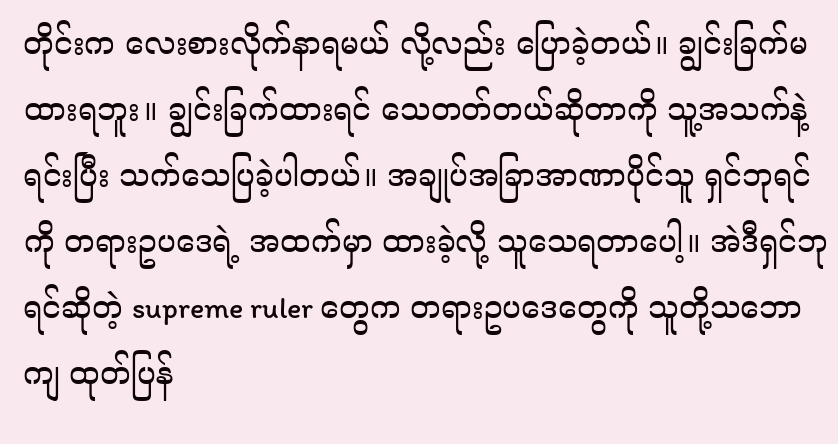တိုင်းက လေးစားလိုက်နာရမယ် လို့လည်း ပြောခဲ့တယ်။ ချွင်းခြက်မထားရဘူး။ ချွင်းခြက်ထားရင် သေတတ်တယ်ဆိုတာကို သူ့အသက်နဲ့ရင်းပြီး သက်သေပြခဲ့ပါတယ်။ အချုပ်အခြာအာဏာပိုင်သူ ရှင်ဘုရင်ကို တရားဥပဒေရဲ့ အထက်မှာ ထားခဲ့လို့ သူသေရတာပေါ့။ အဲဒီရှင်ဘုရင်ဆိုတဲ့ supreme ruler တွေက တရားဥပဒေတွေကို သူတို့သဘောကျ ထုတ်ပြန်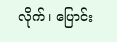လိုက်၊ ပြောင်း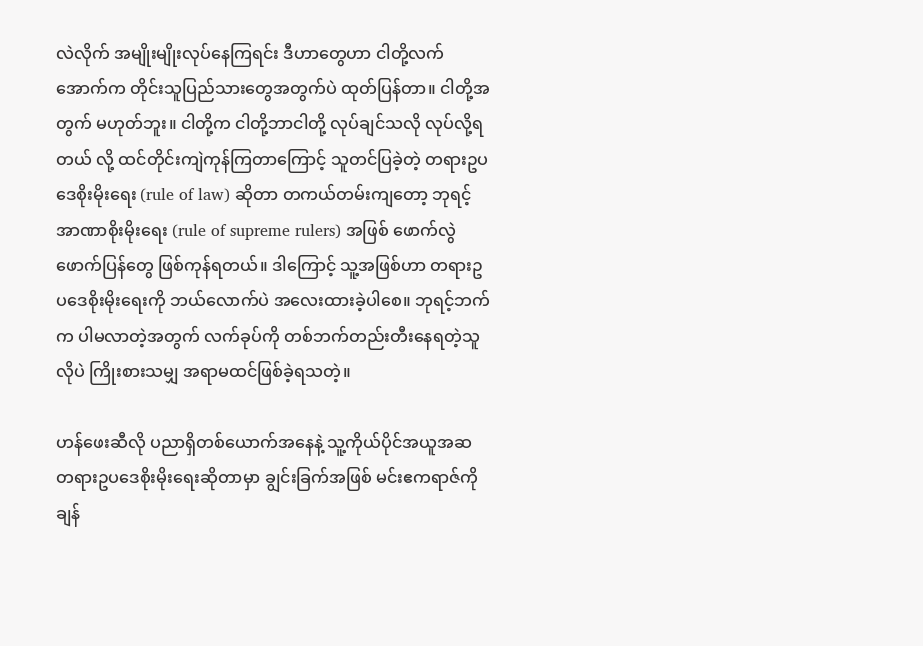လဲလိုက် အမျိုးမျိုးလုပ်နေကြရင်း ဒီဟာတွေဟာ ငါတို့လက်အောက်က တိုင်းသူပြည်သားတွေအတွက်ပဲ ထုတ်ပြန်တာ။ ငါတို့အတွက် မဟုတ်ဘူး။ ငါတို့က ငါတို့ဘာငါတို့ လုပ်ချင်သလို လုပ်လို့ရတယ် လို့ ထင်တိုင်းကျဲကုန်ကြတာကြောင့် သူတင်ပြခဲ့တဲ့ တရားဥပဒေစိုးမိုးရေး (rule of law) ဆိုတာ တကယ်တမ်းကျတော့ ဘုရင့်အာဏာစိုးမိုးရေး (rule of supreme rulers) အဖြစ် ဖောက်လွဲဖောက်ပြန်တွေ ဖြစ်ကုန်ရတယ်။ ဒါကြောင့် သူ့အဖြစ်ဟာ တရားဥပဒေစိုးမိုးရေးကို ဘယ်လောက်ပဲ အလေးထားခဲ့ပါစေ။ ဘုရင့်ဘက်က ပါမလာတဲ့အတွက် လက်ခုပ်ကို တစ်ဘက်တည်းတီးနေရတဲ့သူလိုပဲ ကြိုးစားသမျှ အရာမထင်ဖြစ်ခဲ့ရသတဲ့။

ဟန်ဖေးဆီလို ပညာရှိတစ်ယောက်အနေနဲ့ သူ့ကိုယ်ပိုင်အယူအဆ တရားဥပဒေစိုးမိုးရေးဆိုတာမှာ ချွင်းခြက်အဖြစ် မင်းဧကရာဇ်ကို ချန်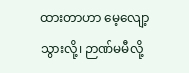ထားတာဟာ မေ့လျော့သွားလို့၊ ဉာဏ်မမီလို့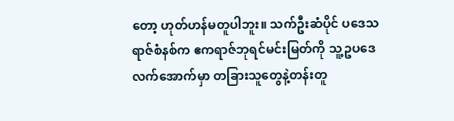တော့ ဟုတ်ဟန်မတူပါဘူး။ သက်ဦးဆံပိုင် ပဒေသရာဇ်စံနစ်က ဧကရာဇ်ဘုရင်မင်းမြတ်ကို သူ့ဥပဒေ လက်အောက်မှာ တခြားသူတွေနဲ့တန်းတူ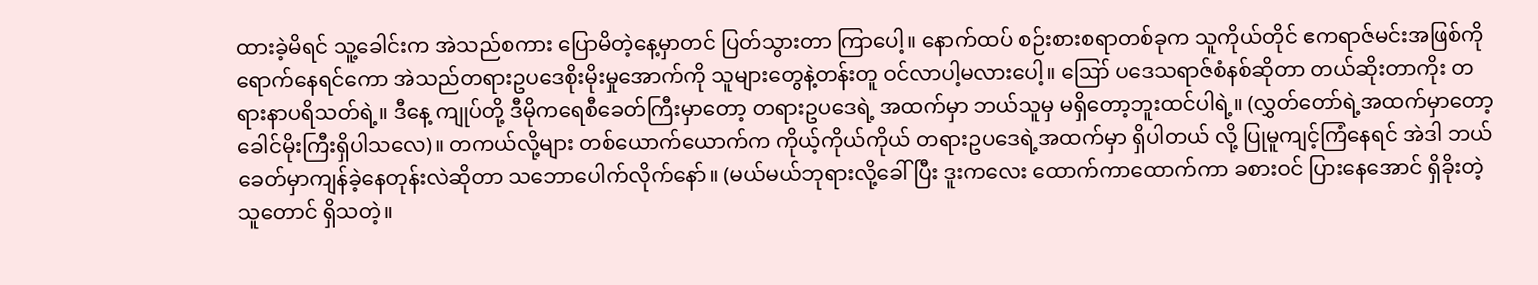ထားခဲ့မိရင် သူ့ခေါင်းက အဲသည်စကား ပြောမိတဲ့နေ့မှာတင် ပြတ်သွားတာ ကြာပေါ့။ နောက်ထပ် စဉ်းစားစရာတစ်ခုက သူကိုယ်တိုင် ဧကရာဇ်မင်းအဖြစ်ကို ရောက်နေရင်ကော အဲသည်တရားဥပဒေစိုးမိုးမှုအောက်ကို သူများတွေနဲ့တန်းတူ ဝင်လာပါ့မလားပေါ့။ ဪ ပဒေသရာဇ်စံနစ်ဆိုတာ တယ်ဆိုးတာကိုး တရားနာပရိသတ်ရဲ့။ ဒီနေ့ ကျုပ်တို့ ဒီမိုကရေစီခေတ်ကြီးမှာတော့ တရားဥပဒေရဲ့ အထက်မှာ ဘယ်သူမှ မရှိတော့ဘူးထင်ပါရဲ့။ (လွှတ်တော်ရဲ့အထက်မှာတော့ ခေါင်မိုးကြီးရှိပါသလေ)။ တကယ်လို့များ တစ်ယောက်ယောက်က ကိုယ့်ကိုယ်ကိုယ် တရားဥပဒေရဲ့အထက်မှာ ရှိပါတယ် လို့ ပြုမူကျင့်ကြံနေရင် အဲဒါ ဘယ်ခေတ်မှာကျန်ခဲ့နေတုန်းလဲဆိုတာ သဘောပေါက်လိုက်နော်။ (မယ်မယ်ဘုရားလို့ခေါ်ပြီး ဒူးကလေး ထောက်ကာထောက်ကာ ခစားဝင် ပြားနေအောင် ရှိခိုးတဲ့သူတောင် ရှိသတဲ့။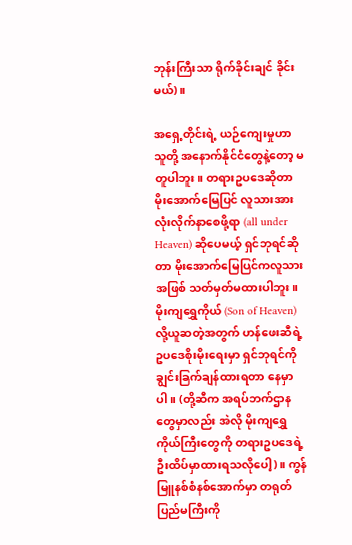ဘုန်းကြီးသာ ရိုက်ခိုင်းချင် ခိုင်းမယ်)။

အရှေ့တိုင်းရဲ့ ယဉ်ကျေးမှုဟာ သူတို့ အနောက်နိုင်ငံတွေနဲ့တော့ မတူပါဘူး။ တရားဥပဒေဆိုတာ မိုးအောက်မြေပြင် လူသားအားလုံးလိုက်နာစေဖို့ရာ (all under Heaven) ဆိုပေမယ့် ရှင်ဘုရင်ဆိုတာ မိုးအောက်မြေပြင်ကလူသားအဖြစ် သတ်မှတ်မထားပါဘူး။ မိုးကျရွှေကိုယ် (Son of Heaven) လို့ယူဆတဲ့အတွက် ဟန်ဖေးဆီရဲ့ ဥပဒေစိုးမိုးရေးမှာ ရှင်ဘုရင်ကို ချွင်းခြက်ချန်ထားရတာ နေမှာပါ။ (တို့ဆီက အရပ်ဘက်ဌာနတွေမှာလည်း အဲလို မိုးကျရွှေကိုယ်ကြီးတွေကို တရားဥပဒေရဲ့ ဦးထိပ်မှာထားရသလိုပေါ့)။ ကွန်မြူနစ်စံနစ်အောက်မှာ တရုတ်ပြည်မကြီးကို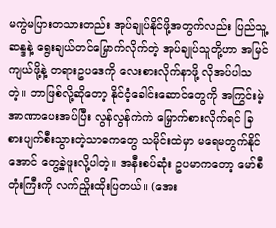မကွဲမပြားတသားတည်း အုပ်ချုပ်နိုင်ဖို့အတွက်လည်း ပြည်သူ့ဆန္ဒနဲ့ ရွေးချယ်တင်မြှောက်လိုက်တဲ့ အုပ်ချုပ်သူတို့ဟာ အမြင်ကျယ်ဖို့နဲ့ တရားဥပဒေကို လေးစားလိုက်နာဖို့ လိုအပ်ပါသတဲ့။ ဘာဖြစ်လို့ဆိုတော့ နိုင်ငံ့ခေါင်းဆောင်တွေကို အကြွင်းမဲ့အာဏာပေးအပ်ပြီး လွန်လွန်ကဲကဲ မြှောက်စားလိုက်ရင် ခြစားပျက်စီးသွားတဲ့သာဓကတွေ သမိုင်းထဲမှာ မရေမတွက်နိုင်အောင် တွေ့ခဲ့ဖူးလို့ပါတဲ့။ အနီးစပ်ဆုံး ဥပမာကတော့ မော်စီတုံးကြီးကို လက်ညှိုးထိုးပြတယ်။ (အေး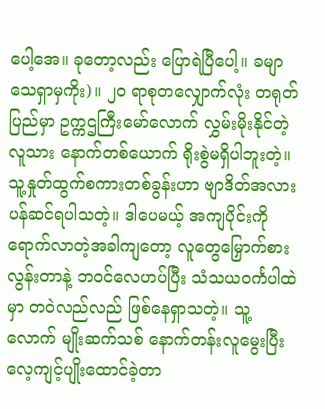ပေါ့အေ။ ခုတော့လည်း ပြောရဲပြီပေါ့။ ခမျာ သေရှာမှကိုး)။ ၂ဝ ရာစုတလျှောက်လုံး တရုတ်ပြည်မှာ ဥက္ကဌကြီးမော်လောက် လွှမ်းမိုးနိုင်တဲ့လူသား နောက်တစ်ယောက် ရိုးစွဲမရှိပါဘူးတဲ့။ သူ့နှုတ်ထွက်စကားတစ်ခွန်းဟာ ဗျာဒိတ်အလား ပန်ဆင်ရပါသတဲ့။ ဒါပေမယ့် အကျပိုင်းကိုရောက်လာတဲ့အခါကျတော့ လူတွေမြှောက်စားလွန်းတာနဲ့ ဘဝင်လေဟပ်ပြီး သံသယဝင်္ကပါထဲမှာ တဝဲလည်လည် ဖြစ်နေရှာသတဲ့။ သူ့လောက် မျိုးဆက်သစ် နောက်တန်းလူမွေးပြီး လေ့ကျင့်ပျိုးထောင်ခဲ့တာ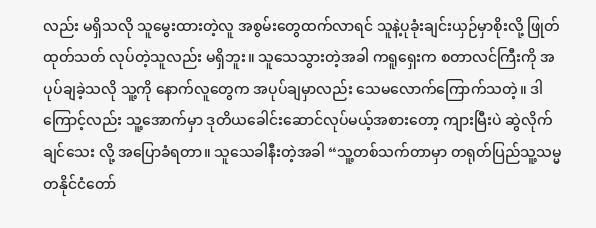လည်း မရှိသလို သူမွေးထားတဲ့လူ အစွမ်းတွေထက်လာရင် သူနဲ့ပုခုံးချင်းယှဉ်မှာစိုးလို့ ဖြုတ်ထုတ်သတ် လုပ်တဲ့သူလည်း မရှိဘူး။ သူသေသွားတဲ့အခါ ကရူရှေးက စတာလင်ကြီးကို အပုပ်ချခဲ့သလို သူ့ကို နောက်လူတွေက အပုပ်ချမှာလည်း သေမလောက်ကြောက်သတဲ့။ ဒါကြောင့်လည်း သူ့အောက်မှာ ဒုတိယခေါင်းဆောင်လုပ်မယ့်အစားတော့ ကျားမြီးပဲ ဆွဲလိုက်ချင်သေး လို့ အပြောခံရတာ။ သူသေခါနီးတဲ့အခါ “သူ့တစ်သက်တာမှာ တရုတ်ပြည်သူ့သမ္မတနိုင်ငံတော်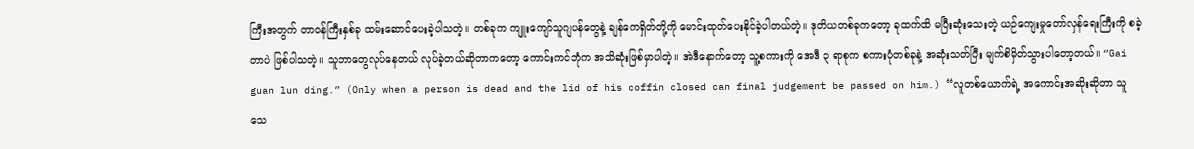ကြီးအတွက် တာဝန်ကြီးနှစ်ခု ထမ်းဆောင်ပေးခဲ့ပါသတဲ့။ တစ်ခုက ကျူးကျော်သူဂျပန်တွေနဲ့ ချန်ကေရှိတ်တို့ကို မောင်းထုတ်ပေးနိုင်ခဲ့ပါတယ်တဲ့။ ဒုတိယတစ်ခုကတော့ ခုထက်ထိ မပြီးဆုံးသေးတဲ့ ယဉ်ကျေးမှုတော်လှန်ရေးကြီးကို စခဲ့တာပဲ ဖြစ်ပါသတဲ့။ သူဘာတွေလုပ်နေတယ် လုပ်ခဲ့တယ်ဆိုတာကတော့ ကောင်းကင်ဘုံက အသိဆုံးဖြစ်မှာပါတဲ့။ အဲဒီနောက်တော့ သူ့စကားကို အေဒီ ၃ ရာစုက စကားပုံတစ်ခုနဲ့ အဆုံးသတ်ပြီး မျက်စိမှိတ်သွားပါတော့တယ်။ “Gai guan lun ding.” (Only when a person is dead and the lid of his coffin closed can final judgement be passed on him.) “လူတစ်ယောက်ရဲ့ အကောင်းအဆိုးဆိုတာ သူသေ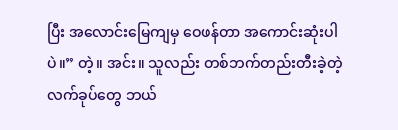ပြီး အလောင်းမြေကျမှ ဝေဖန်တာ အကောင်းဆုံးပါပဲ။” တဲ့။ အင်း။ သူလည်း တစ်ဘက်တည်းတီးခဲ့တဲ့ လက်ခုပ်တွေ ဘယ်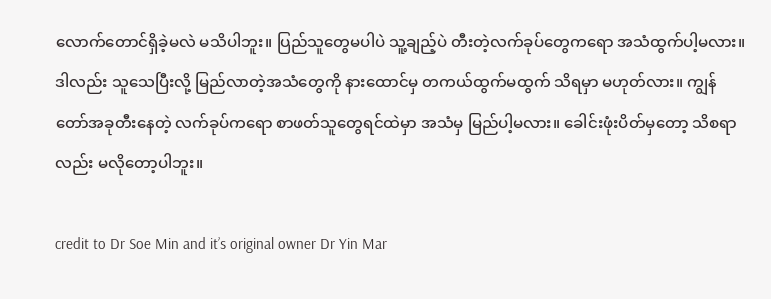လောက်တောင်ရှိခဲ့မလဲ မသိပါဘူး။ ပြည်သူတွေမပါပဲ သူ့ချည့်ပဲ တီးတဲ့လက်ခုပ်တွေကရော အသံထွက်ပါ့မလား။ ဒါလည်း သူသေပြီးလို့ မြည်လာတဲ့အသံတွေကို နားထောင်မှ တကယ်ထွက်မထွက် သိရမှာ မဟုတ်လား။ ကျွန်တော်အခုတီးနေတဲ့ လက်ခုပ်ကရော စာဖတ်သူတွေရင်ထဲမှာ အသံမှ မြည်ပါ့မလား။ ခေါင်းဖုံးပိတ်မှတော့ သိစရာလည်း မလိုတော့ပါဘူး။

credit to Dr Soe Min and it’s original owner Dr Yin Mar